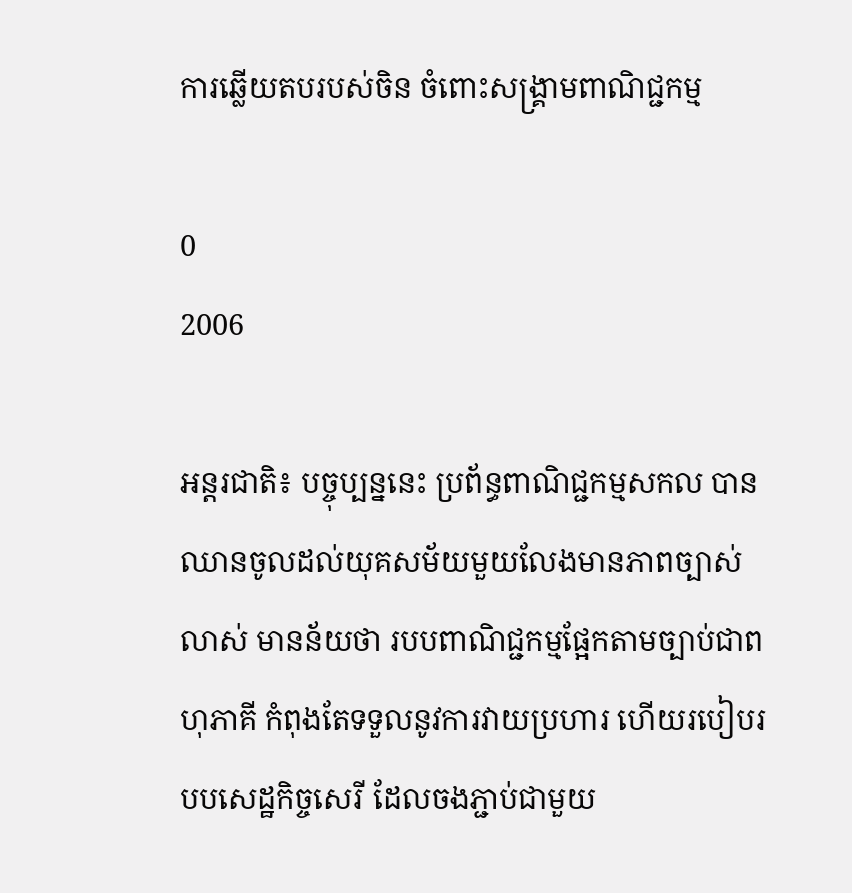ការឆ្លើយតបរបស់ចិន ចំពោះសង្គ្រាមពាណិជ្ជកម្ម

0
2006

អន្តរជាតិ៖ បច្ចុប្បន្ននេះ ប្រព័ន្ធពាណិជ្ជកម្មសកល បានឈានចូលដល់យុគសម័យមួយលែងមានភាពច្បាស់លាស់ មានន័យថា របបពាណិជ្ជកម្មផែ្អកតាមច្បាប់ជាពហុភាគី កំពុងតែទទួលនូវការវាយប្រហារ ហើយរបៀបរបបសេដ្ឋកិច្ចសេរី ដែលចងភ្ជាប់ជាមួយ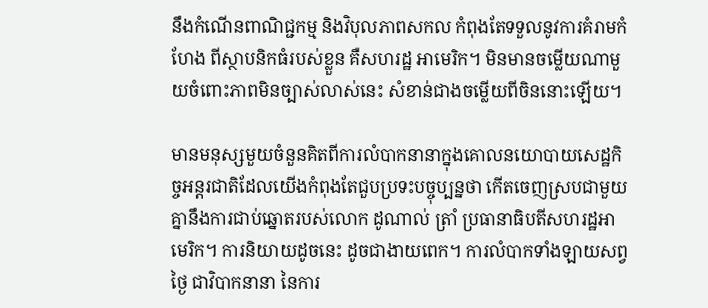នឹងកំណើនពាណិជ្ជកម្ម និងវិបុលភាពសកល កំពុងតែទទួលនូវការគំរាមកំហែង ពីស្ថាបនិកធំរបស់ខ្លួន គឺសហរដ្ឋ អាមេរិក។ មិនមានចម្លើយណាមួយចំពោះភាពមិនច្បាស់លាស់នេះ សំខាន់ជាងចម្លើយពីចិននោះឡើយ។

មានមនុស្សមួយចំនួនគិតពីការលំបាកនានាក្នុងគោលនយោបាយសេដ្ឋកិច្ចអន្តរជាតិដែលយើងកំពុងតែជួបប្រទះបច្ចុប្បន្នថា កើតចេញស្របជាមួយគ្នានឹងការជាប់ឆ្នោតរបស់លោក ដូណាល់ ត្រាំ ប្រធានាធិបតីសហរដ្ឋអាមេរិក។ ការនិយាយដូចនេះ ដូចជាងាយពេក។ ការលំបាកទាំងឡាយសព្វថ្ងៃ ជាវិបាកនានា នៃការ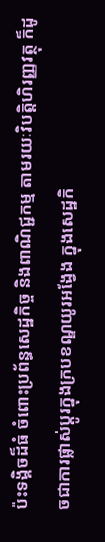ប៉ះទង្គិចដ៏ធំ ចំពោះប្រព័ន្ធសេដ្ឋកិច្ច និងពាណិជ្ជកម្ម តាមរយៈវិបត្តិហិរញ្ញវត្ថុ ក៏ដូចជាការផ្លាស់ប្តូរក្នុងក្របខណ្ឌយូរអង្វែង ក្នុងសេដ្ឋកិ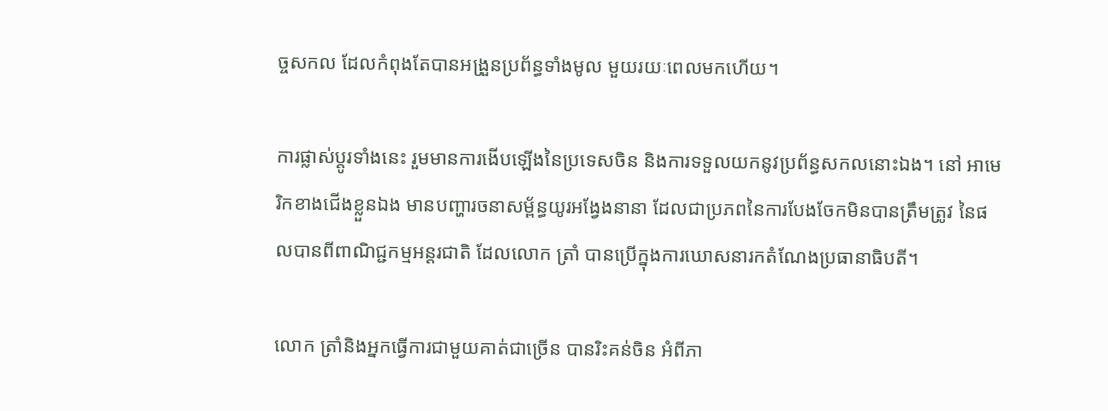ច្ចសកល ដែលកំពុងតែបានអង្រួនប្រព័ន្ធទាំងមូល មួយរយៈពេលមកហើយ។

ការផ្លាស់ប្តូរទាំងនេះ រួមមានការងើបឡើងនៃប្រទេសចិន និងការទទួលយកនូវប្រព័ន្ធសកលនោះឯង។ នៅ អាមេរិកខាងជើងខ្លួនឯង មានបញ្ហារចនាសម្ព័ន្ធយូរអង្វែងនានា ដែលជាប្រភពនៃការបែងចែកមិនបានត្រឹមត្រូវ នៃផលបានពីពាណិជ្ជកម្មអន្តរជាតិ ដែលលោក ត្រាំ បានប្រើក្នុងការឃោសនារកតំណែងប្រធានាធិបតី។

លោក ត្រាំនិងអ្នកធ្វើការជាមួយគាត់ជាច្រើន បានរិះគន់ចិន អំពីភា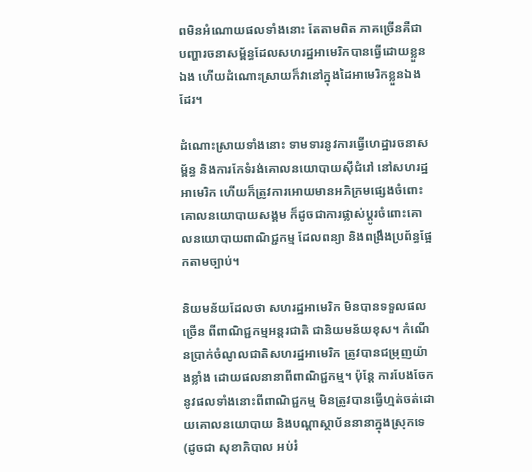ពមិនអំណោយផលទាំងនោះ តែតាមពិត ភាគច្រើនគឺជាបញ្ហារចនាសម្ព័ន្ធដែលសហរដ្ឋអាមេរិកបានធ្វើដោយខ្លួនឯង ហើយដំណោះស្រាយក៏វានៅក្នុងដៃអាមេរិកខ្លួនឯងដែរ។

ដំណោះស្រាយទាំងនោះ ទាមទារនូវការធ្វើហេដ្ឋារចនាសម្ព័ន្ធ និងការកែទំរង់គោលនយោបាយស៊ីជំរៅ នៅសហរដ្ឋអាមេរិក ហើយក៏ត្រូវការអោយមានអភិក្រមផ្សេងចំពោះគោលនយោបាយសង្គម ក៏ដូចជាការផ្លាស់ប្តូរចំពោះគោលនយោបាយពាណិជ្ជកម្ម ដែលពន្យា និងពង្រឹងប្រព័ន្ធផ្អែកតាមច្បាប់។

និយមន័យដែលថា សហរដ្ឋអាមេរិក មិនបានទទួលផលច្រើន ពីពាណិជ្ជកម្មអន្តរជាតិ ជានិយមន័យខុស។ កំណើនប្រាក់ចំណូលជាតិសហរដ្ឋអាមេរិក ត្រូវបានជម្រុញយ៉ាងខ្លាំង ដោយផលនានាពីពាណិជ្ជកម្ម។ ប៉ុន្តែ ការបែងចែកនូវផលទាំងនោះពីពាណិជ្ជកម្ម មិនត្រូវបានធ្វើហ្មត់ចត់ដោយគោលនយោបាយ និងបណ្តាស្ថាប័ននានាក្នុងស្រុកទេ (ដូចជា សុខាភិបាល អប់រំ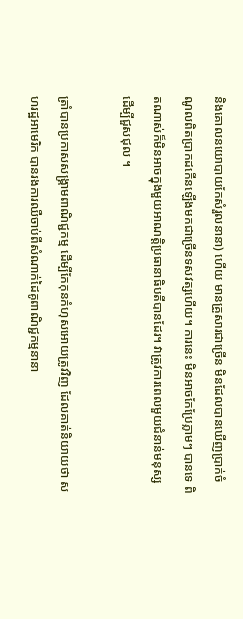និងគោលនយោបាយកែសំរួលនានា) ហើយ មានគ្រួសារជាច្រើន មិនដែលបានឃើញប្រាក់ចំណូលពិតប្រាកដកើនឡើងមកជាច្រើនទសវត្សហើយ។ ការនេះ មិនអាចកែប្រែភ្លាមៗ បានទេ ពិតណាស់ក៏មិនអាចក្នុងមួយអាណត្តិប្រធានាធិបតីបានដែរ។ វាត្រូវការពេលមួយជំនាន់មនុស្ស ដើម្បីជួសជុល ។

ត្រាំបានប្រកាសសង្គ្រាមពាណិជ្ជកម្ម ដើម្បីកែកុនកំហុសអោយត្រូវវិញ ដែលគាត់និយាយថា សហរដ្ឋអាមេរិក បានរងការឈឺចាប់ពីសំណាក់ដៃគូពាណិជ្ជកម្មនានា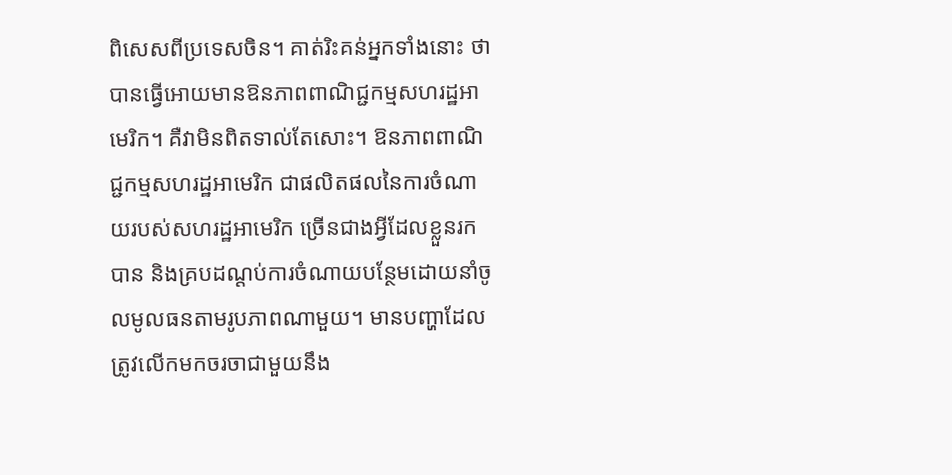ពិសេសពីប្រទេសចិន។ គាត់រិះគន់អ្នកទាំងនោះ ថាបានធ្វើអោយមានឱនភាពពាណិជ្ជកម្មសហរដ្ឋអាមេរិក។ គឺវាមិនពិតទាល់តែសោះ។ ឱនភាពពាណិជ្ជកម្មសហរដ្ឋអាមេរិក ជាផលិតផលនៃការចំណាយរបស់សហរដ្ឋអាមេរិក ច្រើនជាងអ្វីដែលខ្លួនរកបាន និងគ្របដណ្តប់ការចំណាយបន្ថែមដោយនាំចូលមូលធនតាមរូបភាពណាមួយ។ មានបញ្ហាដែលត្រូវលើកមកចរចាជាមួយនឹង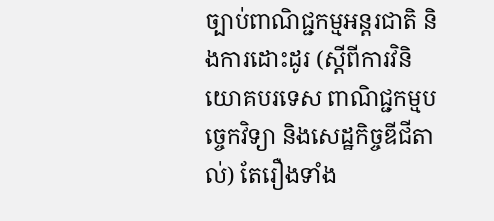ច្បាប់ពាណិជ្ជកម្មអន្តរជាតិ និងការដោះដូរ (ស្តីពីការវិនិយោគបរទេស ពាណិជ្ជកម្មបច្ចេកវិទ្យា និងសេដ្ឋកិច្ចឌីជីតាល់) តែរឿងទាំង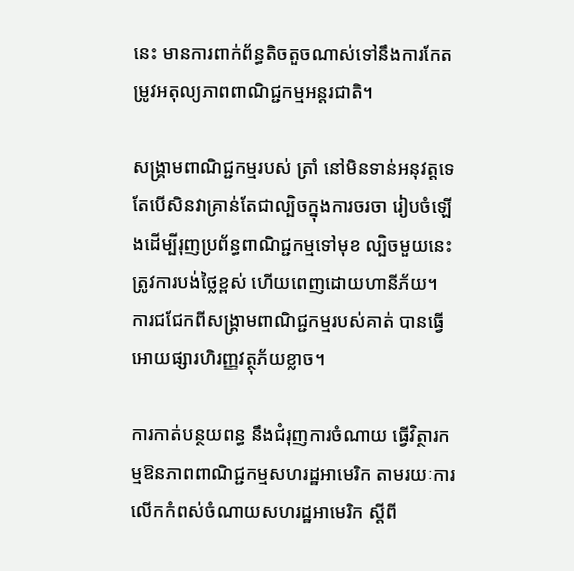នេះ មានការពាក់ព័ន្ធតិចតួចណាស់ទៅនឹងការកែតម្រូវអតុល្យភាពពាណិជ្ជកម្មអន្តរជាតិ។

សង្គ្រាមពាណិជ្ជកម្មរបស់ ត្រាំ នៅមិនទាន់អនុវត្តទេ តែបើសិនវាគ្រាន់តែជាល្បិចក្នុងការចរចា រៀបចំឡើងដើម្បីរុញប្រព័ន្ធពាណិជ្ជកម្មទៅមុខ ល្បិចមួយនេះត្រូវការបង់ថ្លៃខ្ពស់ ហើយពេញដោយហានីភ័យ។ ការជជែកពីសង្គ្រាមពាណិជ្ជកម្មរបស់គាត់ បានធ្វើអោយផ្សារហិរញ្ញវត្ថុភ័យខ្លាច។

ការកាត់បន្ថយពន្ធ នឹងជំរុញការចំណាយ ធ្វើវិត្ថារកម្មឱនភាពពាណិជ្ជកម្មសហរដ្ឋអាមេរិក តាមរយៈការលើកកំពស់ចំណាយសហរដ្ឋអាមេរិក ស្តីពី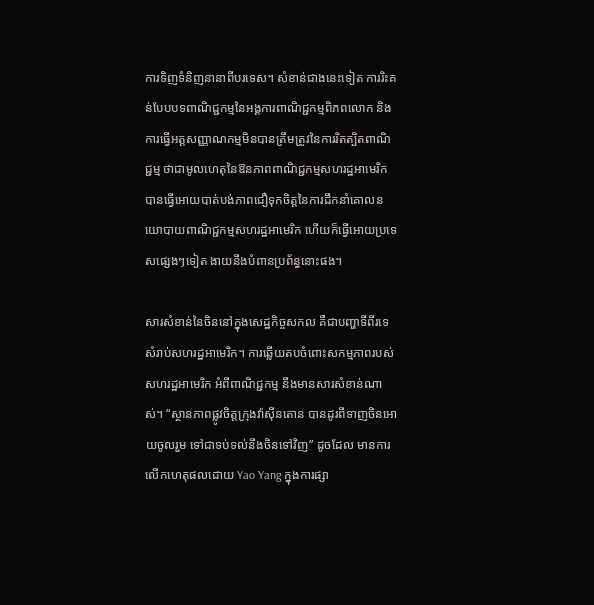ការទិញទំនិញនានាពីបរទេស។ សំខាន់ជាងនេះទៀត ការរិះគន់បែបបទពាណិជ្ជកម្មនៃអង្គការពាណិជ្ជកម្មពិភពលោក និងការធ្វើអត្តសញ្ញាណកម្មមិនបានត្រឹមត្រូវនៃការរិតត្បិតពាណិជ្ជម្ម ថាជាមូលហេតុនៃឱនភាពពាណិជ្ជកម្មសហរដ្ឋអាមេរិក បានធ្វើអោយបាត់បង់ភាពជឿទុកចិត្តនៃការដឹកនាំគោលនយោបាយពាណិជ្ជកម្មសហរដ្ឋអាមេរិក ហើយក៏ធ្វើអោយប្រទេសផ្សេងៗទៀត ងាយនឹងបំពានប្រព័ន្ធនោះផង។

សារសំខាន់នៃចិននៅក្នុងសេដ្ឋកិច្ចសកល គឺជាបញ្ហាទីពីរទេ សំរាប់សហរដ្ឋអាមេរិក។ ការឆ្លើយតបចំពោះសកម្មភាពរបស់សហរដ្ឋអាមេរិក អំពីពាណិជ្ជកម្ម នឹងមានសារសំខាន់ណាស់។ “ស្ថានភាពផ្លូវចិត្តក្រុងវ៉ាស៊ីនតោន បានដូរពីទាញចិនអោយចូលរួម ទៅជាទប់ទល់នឹងចិនទៅវិញ” ដូចដែល មានការលើកហេតុផលដោយ Yao Yang ក្នុងការផ្សា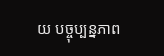យ បច្ចុប្បន្នភាព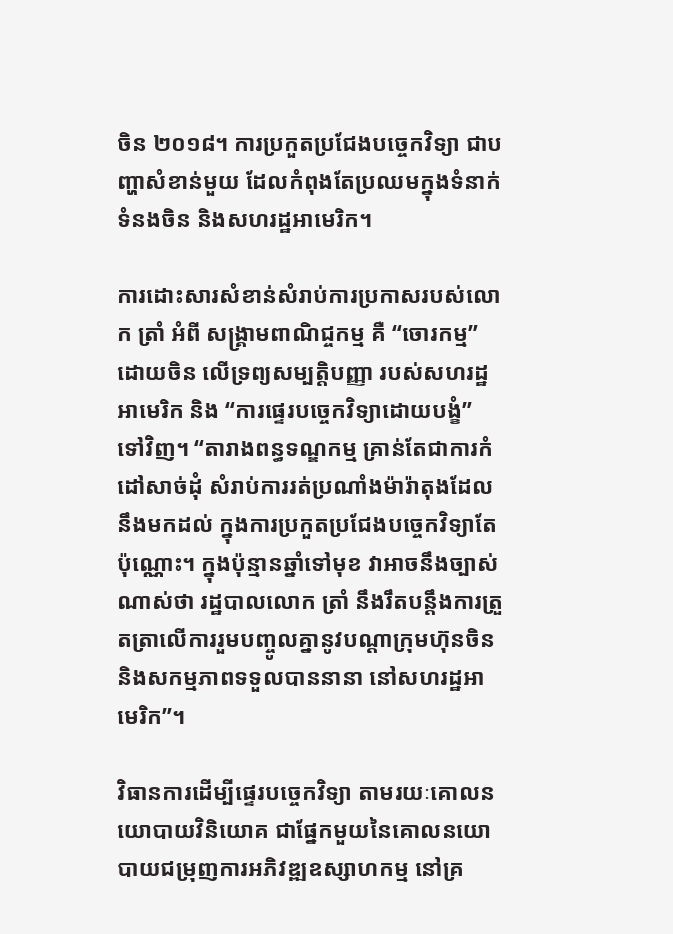ចិន ២០១៨។ ការប្រកួតប្រជែងបច្ចេកវិទ្យា ជាបញ្ហាសំខាន់មួយ ដែលកំពុងតែប្រឈមក្នុងទំនាក់ទំនងចិន និងសហរដ្ឋអាមេរិក។

ការដោះសារសំខាន់សំរាប់ការប្រកាសរបស់លោក ត្រាំ អំពី សង្គ្រាមពាណិជ្ចកម្ម គឺ “ចោរកម្ម” ដោយចិន លើទ្រព្យសម្បត្តិបញ្ញា របស់សហរដ្ឋអាមេរិក និង “ការផ្ទេរបច្ចេកវិទ្យាដោយបង្ខំ” ទៅវិញ។ “តារាងពន្ធទណ្ឌកម្ម គ្រាន់តែជាការកំដៅសាច់ដុំ សំរាប់ការរត់ប្រណាំងម៉ារ៉ាតុងដែលនឹងមកដល់ ក្នុងការប្រកួតប្រជែងបច្ចេកវិទ្យាតែប៉ុណ្ណោះ។ ក្នុងប៉ុន្មានឆ្នាំទៅមុខ វាអាចនឹងច្បាស់ណាស់ថា រដ្ឋបាលលោក ត្រាំ នឹងរឹតបន្តឹងការត្រួតត្រាលើការរួមបញ្ចូលគ្នានូវបណ្តាក្រុមហ៊ុនចិន និងសកម្មភាពទទួលបាននានា នៅសហរដ្ឋអាមេរិក”។

វិធានការដើម្បីផ្ទេរបច្ចេកវិទ្យា តាមរយៈគោលនយោបាយវិនិយោគ ជាផ្នែកមួយនៃគោលនយោបាយជម្រុញការអភិវឌ្ឍឧស្សាហកម្ម នៅគ្រ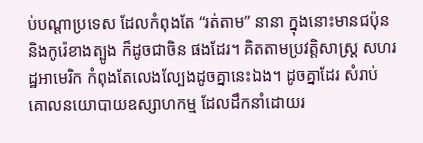ប់បណ្តាប្រទេស ដែលកំពុងតែ “រត់តាម” នានា ក្នុងនោះមានជប៉ុន និងកូរ៉េខាងត្បូង ក៏ដូចជាចិន ផងដែរ។ គិតតាមប្រវត្តិសាស្ត្រ សហរដ្ឋអាមេរិក កំពុងតែលេងល្បែងដូចគ្នានេះឯង។ ដូចគ្នាដែរ សំរាប់គោលនយោបាយឧស្សាហកម្ម ដែលដឹកនាំដោយរ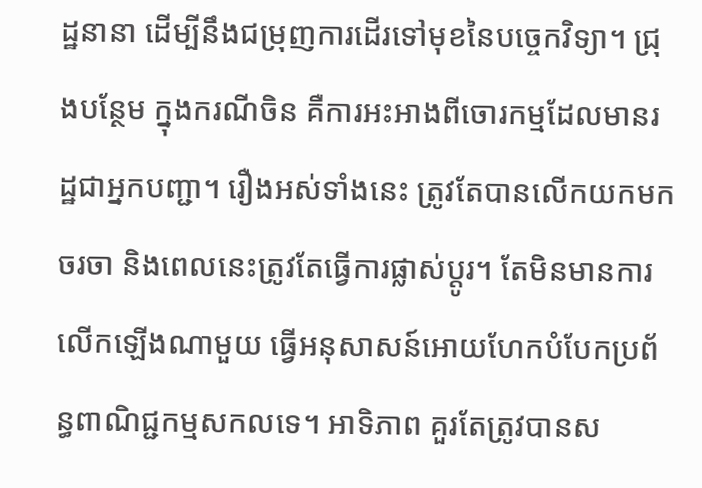ដ្ឋនានា ដើម្បីនឹងជម្រុញការដើរទៅមុខនៃបច្ចេកវិទ្យា។ ជ្រុងបន្ថែម ក្នុងករណីចិន គឺការអះអាងពីចោរកម្មដែលមានរដ្ឋជាអ្នកបញ្ជា។ រឿងអស់ទាំងនេះ ត្រូវតែបានលើកយកមកចរចា និងពេលនេះត្រូវតែធ្វើការផ្លាស់ប្តូរ។ តែមិនមានការលើកឡើងណាមួយ ធ្វើអនុសាសន៍អោយហែកបំបែកប្រព័ន្ធពាណិជ្ជកម្មសកលទេ។ អាទិភាព គួរតែត្រូវបានស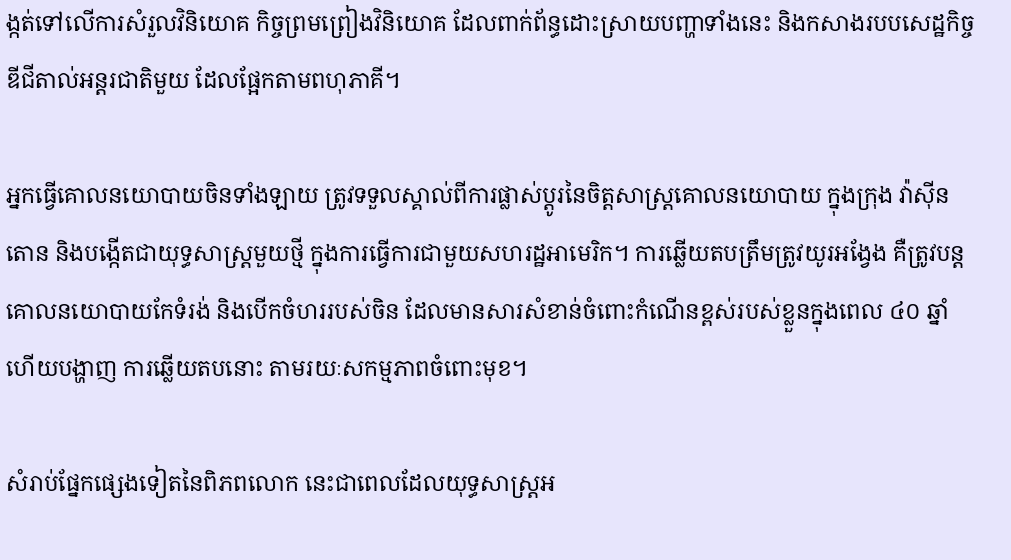ង្កត់ទៅលើការសំរួលវិនិយោគ កិច្ចព្រមព្រៀងវិនិយោគ ដែលពាក់ព័ន្ធដោះស្រាយបញ្ហាទាំងនេះ និងកសាងរបបសេដ្ឋកិច្ចឌីជីតាល់អន្តរជាតិមួយ ដែលផ្អែកតាមពហុភាគី។

អ្នកធ្វើគោលនយោបាយចិនទាំងឡាយ ត្រូវទទួលស្គាល់ពីការផ្លាស់ប្តូរនៃចិត្តសាស្ត្រគោលនយោបាយ ក្នុងក្រុង វ៉ាស៊ីនតោន និងបង្កើតជាយុទ្ធសាស្ត្រមួយថ្មី ក្នុងការធ្វើការជាមួយសហរដ្ឋអាមេរិក។ ការឆ្លើយតបត្រឹមត្រូវយូរអង្វែង គឺត្រូវបន្តគោលនយោបាយកែទំរង់ និងបើកចំហររបស់ចិន ដែលមានសារសំខាន់ចំពោះកំណើនខ្ពស់របស់ខ្លួនក្នុងពេល ៤០ ឆ្នាំ ហើយបង្ហាញ ការឆ្លើយតបនោះ តាមរយៈសកម្មភាពចំពោះមុខ។

សំរាប់ផ្នែកផ្សេងទៀតនៃពិភពលោក នេះជាពេលដែលយុទ្ធសាស្ត្រអ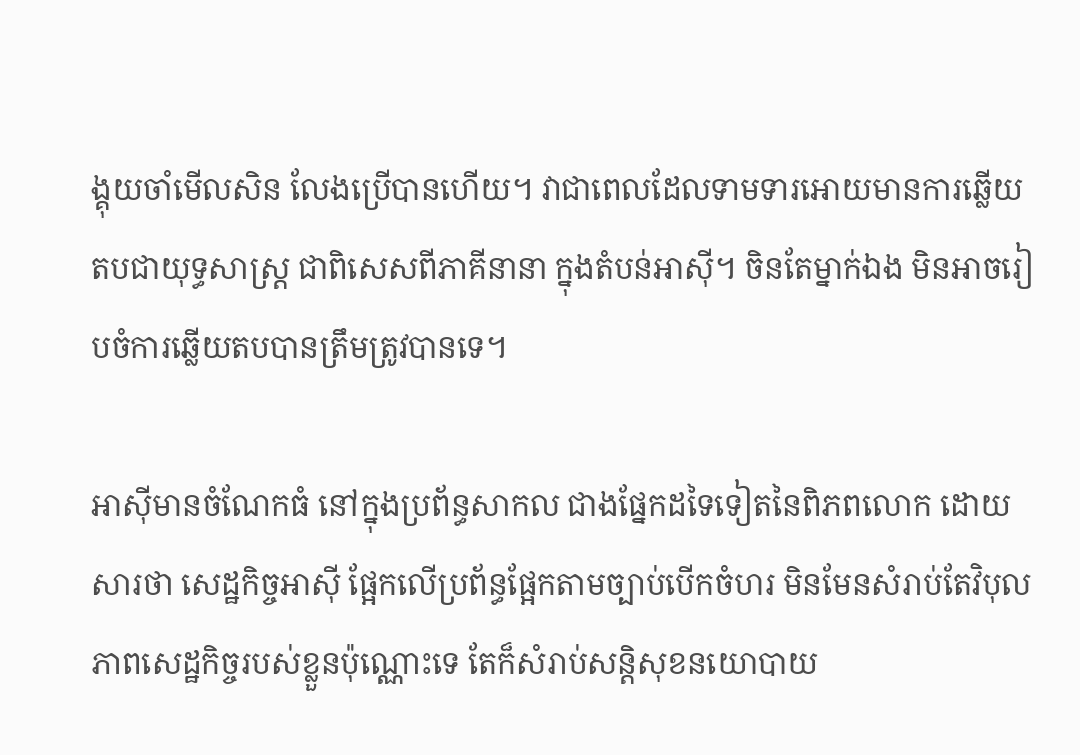ង្គុយចាំមើលសិន លែងប្រើបានហើយ។ វាជាពេលដែលទាមទារអោយមានការឆ្លើយតបជាយុទ្ធសាស្ត្រ ជាពិសេសពីភាគីនានា ក្នុងតំបន់អាស៊ី។ ចិនតែម្នាក់ឯង មិនអាចរៀបចំការឆ្លើយតបបានត្រឹមត្រូវបានទេ។

អាស៊ីមានចំណែកធំ នៅក្នុងប្រព័ន្ធសាកល ជាងផ្នែកដទៃទៀតនៃពិភពលោក ដោយសារថា សេដ្ឋកិច្ចអាស៊ី ផ្អែកលើប្រព័ន្ធផ្អែកតាមច្បាប់បើកចំហរ មិនមែនសំរាប់តែវិបុលភាពសេដ្ឋកិច្ចរបស់ខ្លួនប៉ុណ្ណោះទេ តែក៏សំរាប់សន្តិសុខនយោបាយ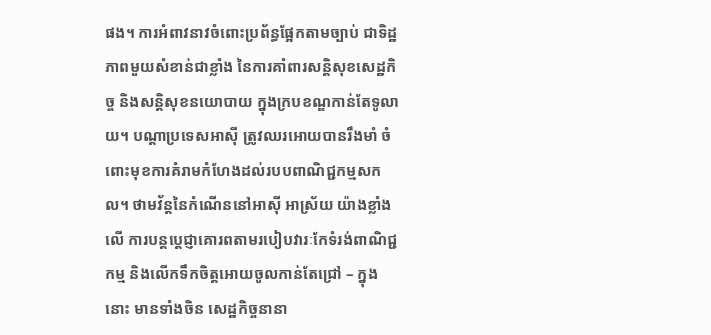ផង។ ការអំពាវនាវចំពោះប្រព័ន្ធផ្អែកតាមច្បាប់ ជាទិដ្ឋភាពមួយសំខាន់ជាខ្លាំង នៃការគាំពារសន្តិសុខសេដ្ឋកិច្ច និងសន្តិសុខនយោបាយ ក្នុងក្របខណ្ឌកាន់តែទូលាយ។ បណ្តាប្រទេសអាស៊ី ត្រូវឈរអោយបានរឹងមាំ ចំពោះមុខការគំរាមកំហែងដល់របបពាណិជ្ជកម្មសកល។ ថាមវ័ន្តនៃកំណើននៅអាស៊ី អាស្រ័យ យ៉ាងខ្លាំងលើ ការបន្តប្តេជ្ញាគោរពតាមរបៀបវារៈកែទំរង់ពាណិជ្ជកម្ម និងលើកទឹកចិត្តអោយចូលកាន់តែជ្រៅ – ក្នុងនោះ មានទាំងចិន សេដ្ឋកិច្ចនានា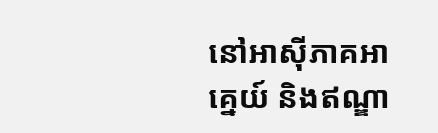នៅអាស៊ីភាគអាគ្នេយ៍ និងឥណ្ឌា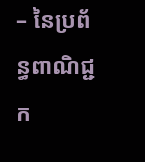– នៃប្រព័ន្ធពាណិជ្ជក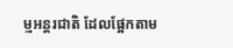ម្មអន្តរជាតិ ដែលផ្អែកតាម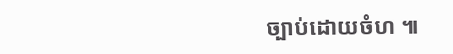ច្បាប់ដោយចំហ ៕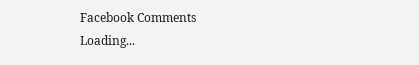Facebook Comments
Loading...